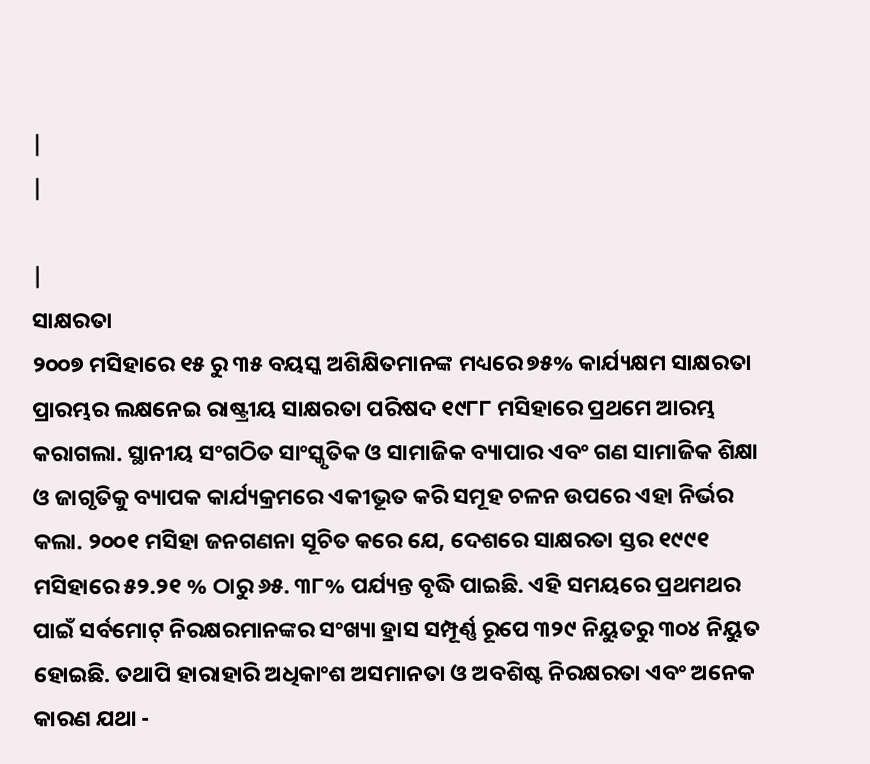|
|

|
ସାକ୍ଷରତା
୨୦୦୭ ମସିହାରେ ୧୫ ରୁ ୩୫ ବୟସ୍କ ଅଶିକ୍ଷିତମାନଙ୍କ ମଧ୍ୟରେ ୭୫% କାର୍ଯ୍ୟକ୍ଷମ ସାକ୍ଷରତା ପ୍ରାରମ୍ଭର ଲକ୍ଷନେଇ ରାଷ୍ଟ୍ରୀୟ ସାକ୍ଷରତା ପରିଷଦ ୧୯୮୮ ମସିହାରେ ପ୍ରଥମେ ଆରମ୍ଭ କରାଗଲା. ସ୍ଥାନୀୟ ସଂଗଠିତ ସାଂସ୍କୃତିକ ଓ ସାମାଜିକ ବ୍ୟାପାର ଏବଂ ଗଣ ସାମାଜିକ ଶିକ୍ଷା ଓ ଜାଗୃତିକୁ ବ୍ୟାପକ କାର୍ଯ୍ୟକ୍ରମରେ ଏକୀଭୂତ କରି ସମୂହ ଚଳନ ଉପରେ ଏହା ନିର୍ଭର କଲା. ୨୦୦୧ ମସିହା ଜନଗଣନା ସୂଚିତ କରେ ଯେ, ଦେଶରେ ସାକ୍ଷରତା ସ୍ତର ୧୯୯୧ ମସିହାରେ ୫୨.୨୧ % ଠାରୁ ୬୫. ୩୮% ପର୍ଯ୍ୟନ୍ତ ବୃଦ୍ଧି ପାଇଛି. ଏହି ସମୟରେ ପ୍ରଥମଥର ପାଇଁ ସର୍ବମୋଟ୍ ନିରକ୍ଷରମାନଙ୍କର ସଂଖ୍ୟା ହ୍ରାସ ସମ୍ପୂର୍ଣ୍ଣ ରୂପେ ୩୨୯ ନିୟୁତରୁ ୩୦୪ ନିୟୁତ ହୋଇଛି. ତଥାପି ହାରାହାରି ଅଧିକାଂଶ ଅସମାନତା ଓ ଅବଶିଷ୍ଟ ନିରକ୍ଷରତା ଏବଂ ଅନେକ କାରଣ ଯଥା -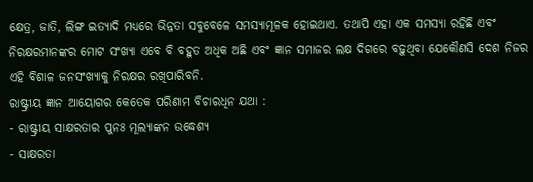କ୍ଷେତ୍ର, ଜାତି, ଲିଙ୍ଗ ଇତ୍ୟାଦି ମଧ୍ୟରେ ଭିନ୍ନତା ସବୁବେଳେ ସମସ୍ୟାମୂଳକ ହୋଇଥାଏ. ତଥାପି ଏହା ଏକ ସମସ୍ୟା ରହିଛି ଏବଂ ନିରକ୍ଷରମାନଙ୍କର ମୋଟ ସଂଖ୍ୟା ଏବେ ବି ବହୁତ ଅଧିକ ଅଛି ଏବଂ ଜ୍ଞାନ ସମାଜର ଲକ୍ଷ ଦିଗରେ ବଢ଼ୁଥିବା ଯେକୌଣସି ଦେଶ ନିଜର ଏହି ବିଶାଳ ଜନସଂଖ୍ୟାକୁ ନିରକ୍ଷର ରଖିପାରିବନି.
ରାଷ୍ଟ୍ରୀୟ ଜ୍ଞାନ ଆୟୋଗର କେତେକ ପରିଣାମ ବିଚାରଧିନ ଯଥା :
- ରାଷ୍ଟ୍ରୀୟ ସାକ୍ଷରତାର ପୁନଃ ମୂଲ୍ୟାଙ୍କନ ଉଦ୍ଧେଶ୍ୟ
- ସାକ୍ଷରତା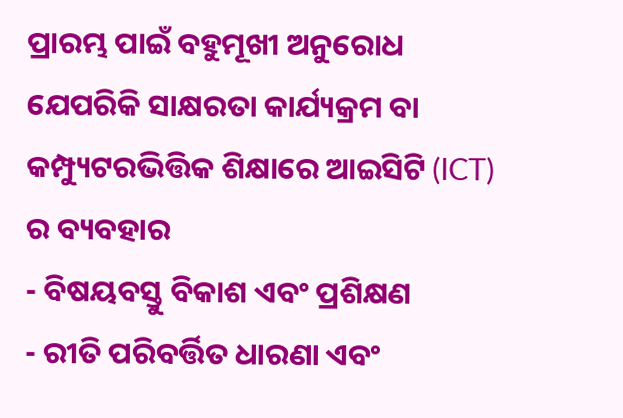ପ୍ରାରମ୍ଭ ପାଇଁ ବହୁମୂଖୀ ଅନୁରୋଧ ଯେପରିକି ସାକ୍ଷରତା କାର୍ଯ୍ୟକ୍ରମ ବା କମ୍ପ୍ୟୁଟରଭିତ୍ତିକ ଶିକ୍ଷାରେ ଆଇସିଟି (ICT) ର ବ୍ୟବହାର
- ବିଷୟବସ୍ତୁ ବିକାଶ ଏବଂ ପ୍ରଶିକ୍ଷଣ
- ରୀତି ପରିବର୍ତ୍ତିତ ଧାରଣା ଏବଂ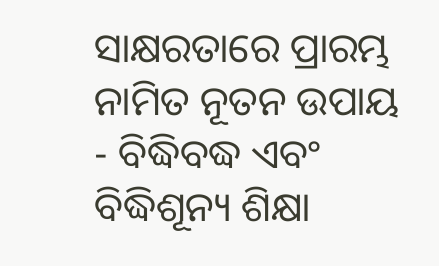ସାକ୍ଷରତାରେ ପ୍ରାରମ୍ଭ ନାମିତ ନୂତନ ଉପାୟ
- ବିଦ୍ଧିବଦ୍ଧ ଏବଂ ବିଦ୍ଧିଶୂନ୍ୟ ଶିକ୍ଷା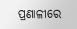ପ୍ରଣାଳୀରେ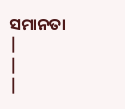ସମାନତା
|
|
|